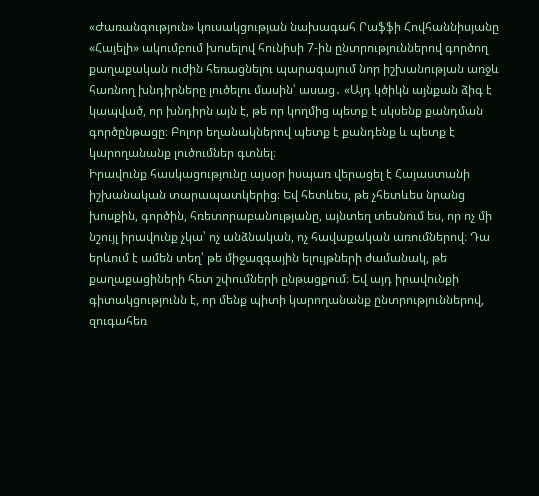«Ժառանգություն» կուսակցության նախագահ Րաֆֆի Հովհաննիսյանը «Հայելի» ակումբում խոսելով հունիսի 7-ին ընտրություններով գործող քաղաքական ուժին հեռացնելու պարագայում նոր իշխանության առջև հառնող խնդիրները լուծելու մասին՝ ասաց․ «Այդ կծիկն այնքան ձիգ է կապված, որ խնդիրն այն է, թե որ կողմից պետք է սկսենք քանդման գործընթացը։ Բոլոր եղանակներով պետք է քանդենք և պետք է կարողանանք լուծումներ գտնել։
Իրավունք հասկացությունը այսօր իսպառ վերացել է Հայաստանի իշխանական տարապատկերից։ Եվ հետևես, թե չհետևես նրանց խոսքին, գործին, հռետորաբանությանը, այնտեղ տեսնում ես, որ ոչ մի նշույլ իրավունք չկա՝ ոչ անձնական, ոչ հավաքական առումներով։ Դա երևում է ամեն տեղ՝ թե միջազգային ելույթների ժամանակ, թե քաղաքացիների հետ շփումների ընթացքում։ Եվ այդ իրավունքի գիտակցությունն է, որ մենք պիտի կարողանանք ընտրություններով, զուգահեռ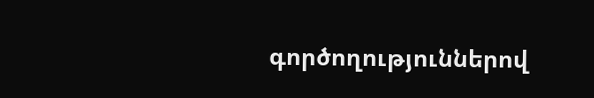գործողություններով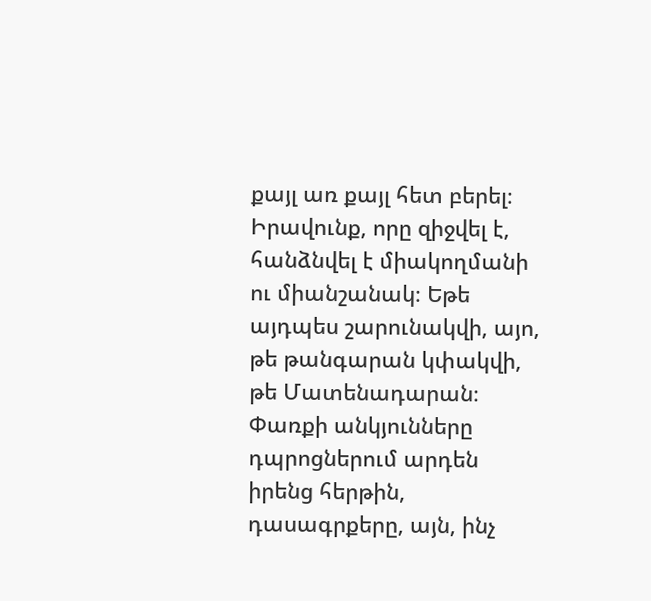քայլ առ քայլ հետ բերել։ Իրավունք, որը զիջվել է, հանձնվել է միակողմանի ու միանշանակ։ Եթե այդպես շարունակվի, այո, թե թանգարան կփակվի, թե Մատենադարան։ Փառքի անկյունները դպրոցներում արդեն իրենց հերթին, դասագրքերը, այն, ինչ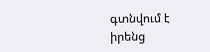գտնվում է իրենց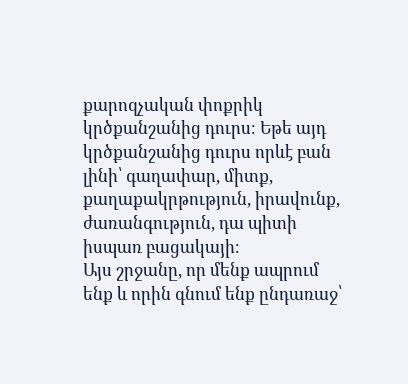քարոզչական փոքրիկ կրծքանշանից դուրս։ Եթե այդ կրծքանշանից դուրս որևէ բան լինի՝ գաղափար, միտք, քաղաքակրթություն, իրավունք, ժառանգություն, դա պիտի իսպառ բացակայի։
Այս շրջանը, որ մենք ապրում ենք և որին գնում ենք ընդառաջ՝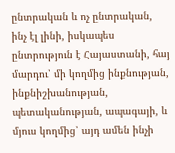ընտրական և ոչ ընտրական, ինչ էլ լինի, իսկապես ընտրություն է Հայաստանի, հայ մարդու՝ մի կողմից ինքնության, ինքնիշխանության, պետականության, ապագայի, և մյուս կողմից՝ այդ ամեն ինչի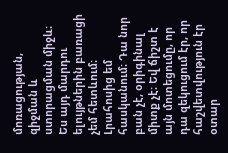մոռացության, զիջման և ստորացման միջև։
Ես այդ մարդու ելույթներին բառացի չեմ հետևում։ Լրահոսից եմ հասկանում։ Դա նոր բան չէ, օրիգինալ միտք չէ։ Եվ ճիշտ է այն մոտեցումը, որ դա զեկուցում էր, որ հաշվետվություն էր օտար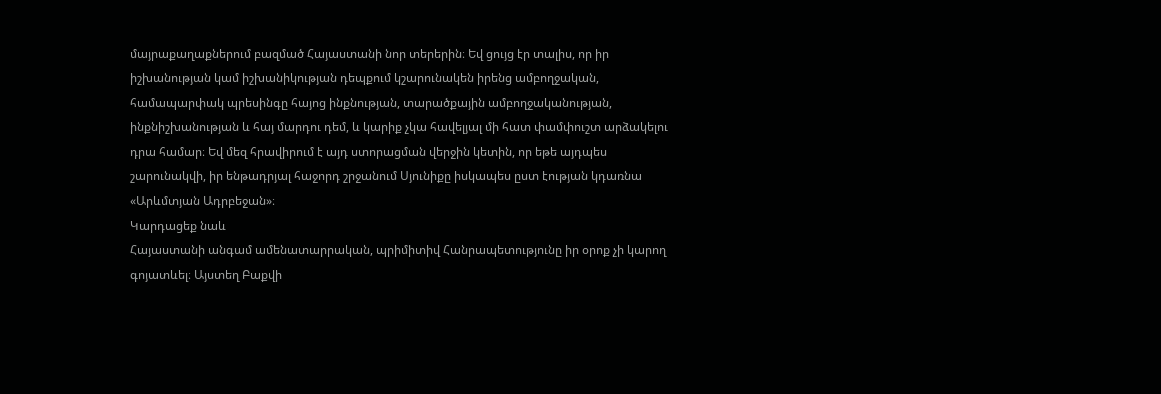մայրաքաղաքներում բազմած Հայաստանի նոր տերերին։ Եվ ցույց էր տալիս, որ իր իշխանության կամ իշխանիկության դեպքում կշարունակեն իրենց ամբողջական, համապարփակ պրեսինգը հայոց ինքնության, տարածքային ամբողջականության, ինքնիշխանության և հայ մարդու դեմ, և կարիք չկա հավելյալ մի հատ փամփուշտ արձակելու դրա համար։ Եվ մեզ հրավիրում է այդ ստորացման վերջին կետին, որ եթե այդպես շարունակվի, իր ենթադրյալ հաջորդ շրջանում Սյունիքը իսկապես ըստ էության կդառնա «Արևմտյան Ադրբեջան»։
Կարդացեք նաև
Հայաստանի անգամ ամենատարրական, պրիմիտիվ Հանրապետությունը իր օրոք չի կարող գոյատևել։ Այստեղ Բաքվի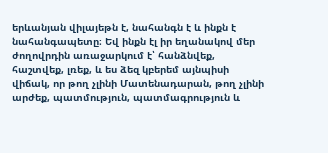երևանյան վիլայեթն է, նահանգն է և ինքն է նահանգապետը։ Եվ ինքն էլ իր եղանակով մեր ժողովրդին առաջարկում է՝ հանձնվեք, հաշտվեք, լռեք, և ես ձեզ կբերեմ այնպիսի վիճակ, որ թող չլինի Մատենադարան, թող չլինի արժեք, պատմություն, պատմագրություն և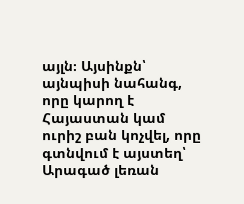այլն։ Այսինքն՝ այնպիսի նահանգ, որը կարող է Հայաստան կամ ուրիշ բան կոչվել, որը գտնվում է այստեղ՝ Արագած լեռան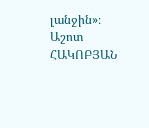լանջին»։
Աշոտ ՀԱԿՈԲՅԱՆ